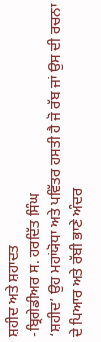ਸ਼ਹੀਦ ਅਤੇ ਸ਼ਹਾਦਤ
-ਬ੍ਰਿਗੇਡੀਅਰ ਸ. ਹਰਦਿੱਤ ਸਿੰਘ
‘ਸ਼ਹੀਦ’ ਉਹ ਮਹਾਂਯੋਧਾ ਅਤੇ ਪਵਿੱਤਰ ਹਸਤੀ ਹੈ ਜੋ ਰੱਬ ਜਾਂ ਉਸ ਦੀ ਰਚਨਾ ਦੇ ਪਿਆਰ ਅਤੇ ਰੱਬੀ ਭਾਣੇ ਅੰਦਰ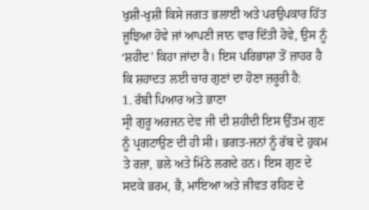ਖੁਸ਼ੀ-ਖੁਸ਼ੀ ਕਿਸੇ ਜਗਤ ਭਲਾਈ ਅਤੇ ਪਰਉਪਕਾਰ ਹਿੱਤ ਜੂਝਿਆ ਹੋਵੇ ਜਾਂ ਆਪਣੀ ਜਾਨ ਵਾਰ ਦਿੱਤੀ ਹੋਵੇ, ਉਸ ਨੂੰ ‘ਸ਼ਹੀਦ’ ਕਿਹਾ ਜਾਂਦਾ ਹੈ। ਇਸ ਪਰਿਭਾਸ਼ਾ ਤੋਂ ਜ਼ਾਹਰ ਹੈ ਕਿ ਸ਼ਹਾਦਤ ਲਈ ਚਾਰ ਗੁਣਾਂ ਦਾ ਹੋਣਾ ਜ਼ਰੂਰੀ ਹੈ:
1. ਰੱਬੀ ਪਿਆਰ ਅਤੇ ਭਾਣਾ
ਸ੍ਰੀ ਗੁਰੂ ਅਰਜਨ ਦੇਵ ਜੀ ਦੀ ਸ਼ਹੀਦੀ ਇਸ ਉੱਤਮ ਗੁਣ ਨੂੰ ਪ੍ਰਗਟਾਉਣ ਦੀ ਹੀ ਸੀ। ਭਗਤ-ਜਨਾਂ ਨੂੰ ਰੱਬ ਦੇ ਹੁਕਮ ਤੇ ਰਜ਼ਾ, ਭਲੇ ਅਤੇ ਮਿੱਠੇ ਲਗਦੇ ਹਨ। ਇਸ ਗੁਣ ਦੇ ਸਦਕੇ ਭਰਮ, ਭੈ, ਮਾਇਆ ਅਤੇ ਜੀਵਤ ਰਹਿਣ ਦੇ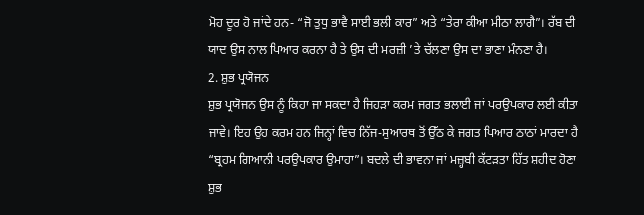ਮੋਹ ਦੂਰ ਹੋ ਜਾਂਦੇ ਹਨ- “ਜੋ ਤੁਧੁ ਭਾਵੈ ਸਾਈ ਭਲੀ ਕਾਰ” ਅਤੇ “ਤੇਰਾ ਕੀਆ ਮੀਠਾ ਲਾਗੈ”। ਰੱਬ ਦੀ ਯਾਦ ਉਸ ਨਾਲ ਪਿਆਰ ਕਰਨਾ ਹੈ ਤੇ ਉਸ ਦੀ ਮਰਜ਼ੀ ’ਤੇ ਚੱਲਣਾ ਉਸ ਦਾ ਭਾਣਾ ਮੰਨਣਾ ਹੈ।
2. ਸ਼ੁਭ ਪ੍ਰਯੋਜਨ
ਸ਼ੁਭ ਪ੍ਰਯੋਜਨ ਉਸ ਨੂੰ ਕਿਹਾ ਜਾ ਸਕਦਾ ਹੈ ਜਿਹੜਾ ਕਰਮ ਜਗਤ ਭਲਾਈ ਜਾਂ ਪਰਉਪਕਾਰ ਲਈ ਕੀਤਾ ਜਾਵੇ। ਇਹ ਉਹ ਕਰਮ ਹਨ ਜਿਨ੍ਹਾਂ ਵਿਚ ਨਿੱਜ-ਸੁਆਰਥ ਤੋਂ ਉੱਠ ਕੇ ਜਗਤ ਪਿਆਰ ਠਾਠਾਂ ਮਾਰਦਾ ਹੈ “ਬ੍ਰਹਮ ਗਿਆਨੀ ਪਰਉਪਕਾਰ ਉਮਾਹਾ”। ਬਦਲੇ ਦੀ ਭਾਵਨਾ ਜਾਂ ਮਜ਼੍ਹਬੀ ਕੱਟੜਤਾ ਹਿੱਤ ਸ਼ਹੀਦ ਹੋਣਾ ਸ਼ੁਭ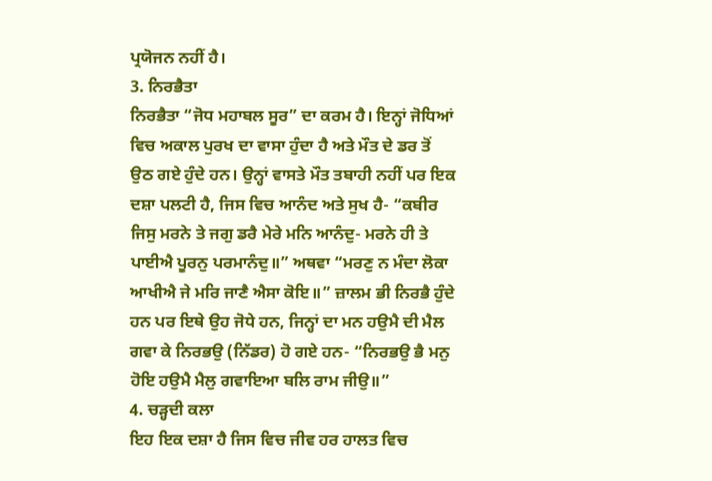ਪ੍ਰਯੋਜਨ ਨਹੀਂ ਹੈ।
3. ਨਿਰਭੈਤਾ
ਨਿਰਭੈਤਾ “ਜੋਧ ਮਹਾਬਲ ਸੂਰ” ਦਾ ਕਰਮ ਹੈ। ਇਨ੍ਹਾਂ ਜੋਧਿਆਂ ਵਿਚ ਅਕਾਲ ਪੁਰਖ ਦਾ ਵਾਸਾ ਹੁੰਦਾ ਹੈ ਅਤੇ ਮੌਤ ਦੇ ਡਰ ਤੋਂ ਉਠ ਗਏ ਹੁੰਦੇ ਹਨ। ਉਨ੍ਹਾਂ ਵਾਸਤੇ ਮੌਤ ਤਬਾਹੀ ਨਹੀਂ ਪਰ ਇਕ ਦਸ਼ਾ ਪਲਟੀ ਹੈ, ਜਿਸ ਵਿਚ ਆਨੰਦ ਅਤੇ ਸੁਖ ਹੈ- “ਕਬੀਰ ਜਿਸੁ ਮਰਨੇ ਤੇ ਜਗੁ ਡਰੈ ਮੇਰੇ ਮਨਿ ਆਨੰਦੁ- ਮਰਨੇ ਹੀ ਤੇ ਪਾਈਐ ਪੂਰਨੁ ਪਰਮਾਨੰਦੁ॥” ਅਥਵਾ “ਮਰਣੁ ਨ ਮੰਦਾ ਲੋਕਾ ਆਖੀਐ ਜੇ ਮਰਿ ਜਾਣੈ ਐਸਾ ਕੋਇ॥” ਜ਼ਾਲਮ ਭੀ ਨਿਰਭੈ ਹੁੰਦੇ ਹਨ ਪਰ ਇਥੇ ਉਹ ਜੋਧੇ ਹਨ, ਜਿਨ੍ਹਾਂ ਦਾ ਮਨ ਹਉਮੈ ਦੀ ਮੈਲ ਗਵਾ ਕੇ ਨਿਰਭਉ (ਨਿੱਡਰ) ਹੋ ਗਏ ਹਨ- “ਨਿਰਭਉ ਭੈ ਮਨੁ ਹੋਇ ਹਉਮੈ ਮੈਲੁ ਗਵਾਇਆ ਬਲਿ ਰਾਮ ਜੀਉ॥”
4. ਚੜ੍ਹਦੀ ਕਲਾ
ਇਹ ਇਕ ਦਸ਼ਾ ਹੈ ਜਿਸ ਵਿਚ ਜੀਵ ਹਰ ਹਾਲਤ ਵਿਚ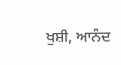ਖੁਸ਼ੀ, ਆਨੰਦ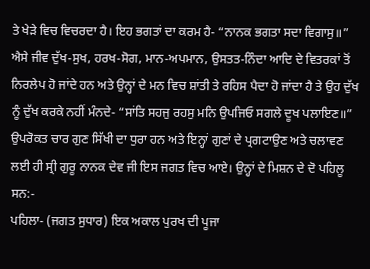ਤੇ ਖੇੜੇ ਵਿਚ ਵਿਚਰਦਾ ਹੈ। ਇਹ ਭਗਤਾਂ ਦਾ ਕਰਮ ਹੈ- “ਨਾਨਕ ਭਗਤਾ ਸਦਾ ਵਿਗਾਸੁ॥” ਐਸੇ ਜੀਵ ਦੁੱਖ-ਸੁਖ, ਹਰਖ-ਸੋਗ, ਮਾਨ-ਅਪਮਾਨ, ਉਸਤਤ-ਨਿੰਦਾ ਆਦਿ ਦੇ ਵਿਤਰਕਾਂ ਤੋਂ ਨਿਰਲੇਪ ਹੋ ਜਾਂਦੇ ਹਨ ਅਤੇ ਉਨ੍ਹਾਂ ਦੇ ਮਨ ਵਿਚ ਸ਼ਾਂਤੀ ਤੇ ਰਹਿਸ ਪੈਦਾ ਹੋ ਜਾਂਦਾ ਹੈ ਤੇ ਉਹ ਦੁੱਖ ਨੂੰ ਦੁੱਖ ਕਰਕੇ ਨਹੀਂ ਮੰਨਦੇ- “ਸਾਂਤਿ ਸਹਜੁ ਰਹਸੁ ਮਨਿ ਉਪਜਿਓ ਸਗਲੇ ਦੂਖ ਪਲਾਇਣ॥”
ਉਪਰੋਕਤ ਚਾਰ ਗੁਣ ਸਿੱਖੀ ਦਾ ਧੁਰਾ ਹਨ ਅਤੇ ਇਨ੍ਹਾਂ ਗੁਣਾਂ ਦੇ ਪ੍ਰਗਟਾਉਣ ਅਤੇ ਚਲਾਵਣ ਲਈ ਹੀ ਸ੍ਰੀ ਗੁਰੂ ਨਾਨਕ ਦੇਵ ਜੀ ਇਸ ਜਗਤ ਵਿਚ ਆਏ। ਉਨ੍ਹਾਂ ਦੇ ਮਿਸ਼ਨ ਦੇ ਦੋ ਪਹਿਲੂ ਸਨ:-
ਪਹਿਲਾ- (ਜਗਤ ਸੁਧਾਰ) ਇਕ ਅਕਾਲ ਪੁਰਖ ਦੀ ਪੂਜਾ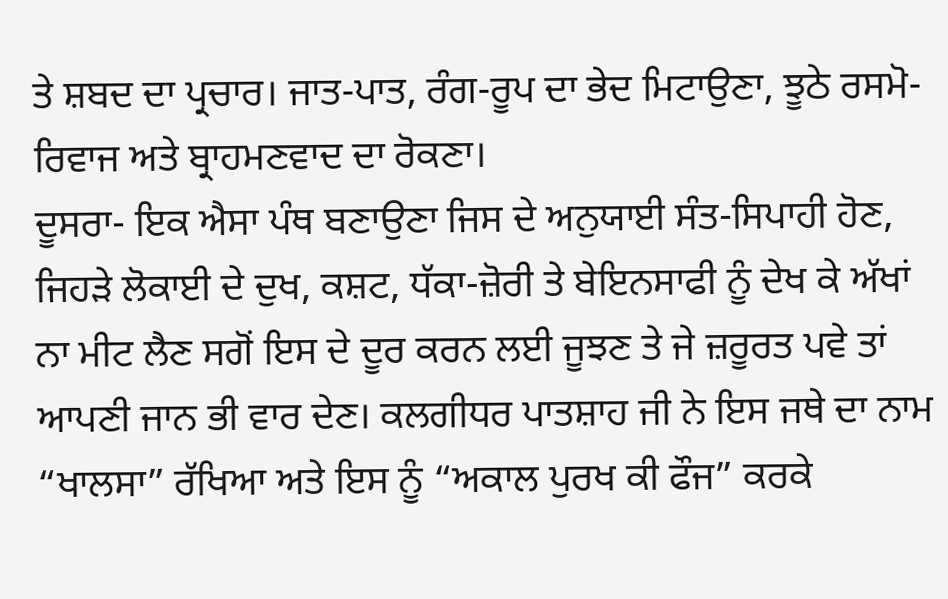ਤੇ ਸ਼ਬਦ ਦਾ ਪ੍ਰਚਾਰ। ਜਾਤ-ਪਾਤ, ਰੰਗ-ਰੂਪ ਦਾ ਭੇਦ ਮਿਟਾਉਣਾ, ਝੂਠੇ ਰਸਮੋ-ਰਿਵਾਜ ਅਤੇ ਬ੍ਰਾਹਮਣਵਾਦ ਦਾ ਰੋਕਣਾ।
ਦੂਸਰਾ- ਇਕ ਐਸਾ ਪੰਥ ਬਣਾਉਣਾ ਜਿਸ ਦੇ ਅਨੁਯਾਈ ਸੰਤ-ਸਿਪਾਹੀ ਹੋਣ, ਜਿਹੜੇ ਲੋਕਾਈ ਦੇ ਦੁਖ, ਕਸ਼ਟ, ਧੱਕਾ-ਜ਼ੋਰੀ ਤੇ ਬੇਇਨਸਾਫੀ ਨੂੰ ਦੇਖ ਕੇ ਅੱਖਾਂ ਨਾ ਮੀਟ ਲੈਣ ਸਗੋਂ ਇਸ ਦੇ ਦੂਰ ਕਰਨ ਲਈ ਜੂਝਣ ਤੇ ਜੇ ਜ਼ਰੂਰਤ ਪਵੇ ਤਾਂ ਆਪਣੀ ਜਾਨ ਭੀ ਵਾਰ ਦੇਣ। ਕਲਗੀਧਰ ਪਾਤਸ਼ਾਹ ਜੀ ਨੇ ਇਸ ਜਥੇ ਦਾ ਨਾਮ “ਖਾਲਸਾ” ਰੱਖਿਆ ਅਤੇ ਇਸ ਨੂੰ “ਅਕਾਲ ਪੁਰਖ ਕੀ ਫੌਜ” ਕਰਕੇ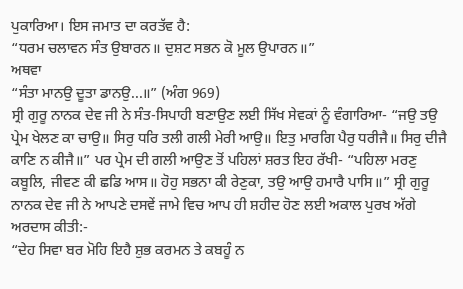ਪੁਕਾਰਿਆ। ਇਸ ਜਮਾਤ ਦਾ ਕਰਤੱਵ ਹੈ:
“ਧਰਮ ਚਲਾਵਨ ਸੰਤ ਉਬਾਰਨ॥ ਦੁਸ਼ਟ ਸਭਨ ਕੋ ਮੂਲ ਉਪਾਰਨ॥”
ਅਥਵਾ
“ਸੰਤਾ ਮਾਨਉ ਦੂਤਾ ਡਾਨਉ...॥” (ਅੰਗ 969)
ਸ੍ਰੀ ਗੁਰੂ ਨਾਨਕ ਦੇਵ ਜੀ ਨੇ ਸੰਤ-ਸਿਪਾਹੀ ਬਣਾਉਣ ਲਈ ਸਿੱਖ ਸੇਵਕਾਂ ਨੂੰ ਵੰਗਾਰਿਆ- “ਜਉ ਤਉ ਪ੍ਰੇਮ ਖੇਲਣ ਕਾ ਚਾਉ॥ ਸਿਰੁ ਧਰਿ ਤਲੀ ਗਲੀ ਮੇਰੀ ਆਉ॥ ਇਤੁ ਮਾਰਗਿ ਪੈਰੁ ਧਰੀਜੈ॥ ਸਿਰੁ ਦੀਜੈ ਕਾਣਿ ਨ ਕੀਜੈ॥” ਪਰ ਪ੍ਰੇਮ ਦੀ ਗਲੀ ਆਉਣ ਤੋਂ ਪਹਿਲਾਂ ਸ਼ਰਤ ਇਹ ਰੱਖੀ- “ਪਹਿਲਾ ਮਰਣੁ ਕਬੂਲਿ, ਜੀਵਣ ਕੀ ਛਡਿ ਆਸ॥ ਹੋਹੁ ਸਭਨਾ ਕੀ ਰੇਣੁਕਾ, ਤਉ ਆਉ ਹਮਾਰੈ ਪਾਸਿ॥” ਸ੍ਰੀ ਗੁਰੂ ਨਾਨਕ ਦੇਵ ਜੀ ਨੇ ਆਪਣੇ ਦਸਵੇਂ ਜਾਮੇ ਵਿਚ ਆਪ ਹੀ ਸ਼ਹੀਦ ਹੋਣ ਲਈ ਅਕਾਲ ਪੁਰਖ ਅੱਗੇ ਅਰਦਾਸ ਕੀਤੀ:-
“ਦੇਹ ਸਿਵਾ ਬਰ ਮੋਹਿ ਇਹੈ ਸ਼ੁਭ ਕਰਮਨ ਤੇ ਕਬਹੂੰ ਨ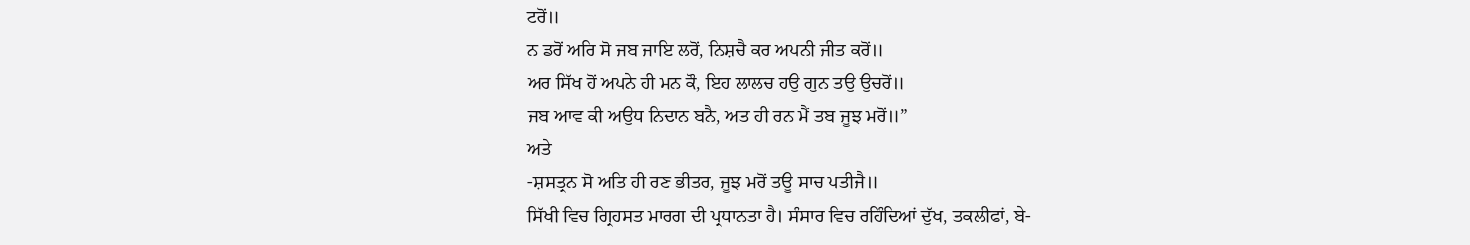ਟਰੋਂ॥
ਨ ਡਰੋਂ ਅਰਿ ਸੋ ਜਬ ਜਾਇ ਲਰੋਂ, ਨਿਸ਼ਚੈ ਕਰ ਅਪਨੀ ਜੀਤ ਕਰੋਂ॥
ਅਰ ਸਿੱਖ ਹੋਂ ਅਪਨੇ ਹੀ ਮਨ ਕੌ, ਇਹ ਲਾਲਚ ਹਉ ਗੁਨ ਤਉ ਉਚਰੋਂ॥
ਜਬ ਆਵ ਕੀ ਅਉਧ ਨਿਦਾਨ ਬਨੈ, ਅਤ ਹੀ ਰਨ ਮੈਂ ਤਬ ਜੂਝ ਮਰੋਂ॥”
ਅਤੇ
-ਸ਼ਸਤ੍ਰਨ ਸੋ ਅਤਿ ਹੀ ਰਣ ਭੀਤਰ, ਜੂਝ ਮਰੋਂ ਤਊ ਸਾਚ ਪਤੀਜੈ॥
ਸਿੱਖੀ ਵਿਚ ਗ੍ਰਿਹਸਤ ਮਾਰਗ ਦੀ ਪ੍ਰਧਾਨਤਾ ਹੈ। ਸੰਸਾਰ ਵਿਚ ਰਹਿੰਦਿਆਂ ਦੁੱਖ, ਤਕਲੀਫਾਂ, ਬੇ-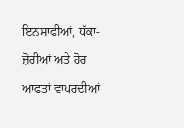ਇਨਸਾਫੀਆਂ, ਧੱਕਾ-ਜ਼ੋਰੀਆਂ ਅਤੇ ਹੋਰ ਆਫਤਾਂ ਵਾਪਰਦੀਆਂ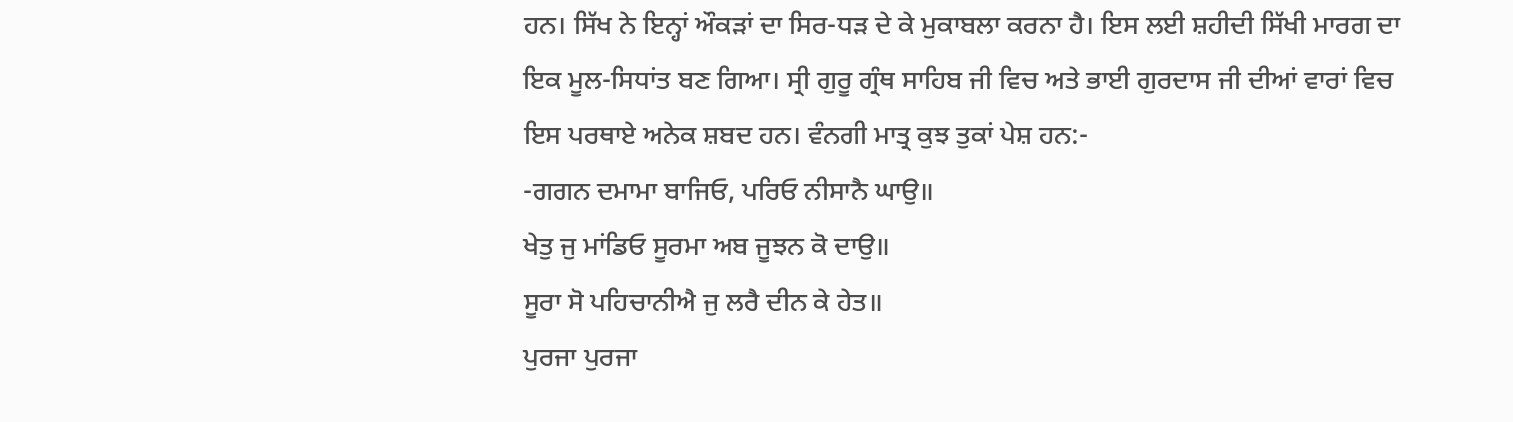ਹਨ। ਸਿੱਖ ਨੇ ਇਨ੍ਹਾਂ ਔਕੜਾਂ ਦਾ ਸਿਰ-ਧੜ ਦੇ ਕੇ ਮੁਕਾਬਲਾ ਕਰਨਾ ਹੈ। ਇਸ ਲਈ ਸ਼ਹੀਦੀ ਸਿੱਖੀ ਮਾਰਗ ਦਾ ਇਕ ਮੂਲ-ਸਿਧਾਂਤ ਬਣ ਗਿਆ। ਸ੍ਰੀ ਗੁਰੂ ਗ੍ਰੰਥ ਸਾਹਿਬ ਜੀ ਵਿਚ ਅਤੇ ਭਾਈ ਗੁਰਦਾਸ ਜੀ ਦੀਆਂ ਵਾਰਾਂ ਵਿਚ ਇਸ ਪਰਥਾਏ ਅਨੇਕ ਸ਼ਬਦ ਹਨ। ਵੰਨਗੀ ਮਾਤ੍ਰ ਕੁਝ ਤੁਕਾਂ ਪੇਸ਼ ਹਨ:-
-ਗਗਨ ਦਮਾਮਾ ਬਾਜਿਓ, ਪਰਿਓ ਨੀਸਾਨੈ ਘਾਉ॥
ਖੇਤੁ ਜੁ ਮਾਂਡਿਓ ਸੂਰਮਾ ਅਬ ਜੂਝਨ ਕੋ ਦਾਉ॥
ਸੂਰਾ ਸੋ ਪਹਿਚਾਨੀਐ ਜੁ ਲਰੈ ਦੀਨ ਕੇ ਹੇਤ॥
ਪੁਰਜਾ ਪੁਰਜਾ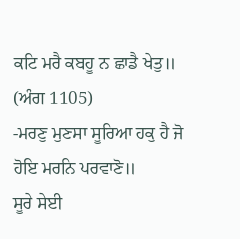ਕਟਿ ਮਰੈ ਕਬਹੂ ਨ ਛਾਡੈ ਖੇਤੁ॥
(ਅੰਗ 1105)
-ਮਰਣੁ ਮੁਣਸਾ ਸੂਰਿਆ ਹਕੁ ਹੈ ਜੋ ਹੋਇ ਮਰਨਿ ਪਰਵਾਣੋ॥
ਸੂਰੇ ਸੇਈ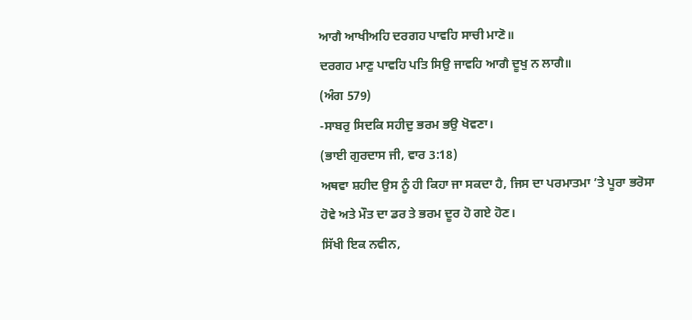ਆਗੈ ਆਖੀਅਹਿ ਦਰਗਹ ਪਾਵਹਿ ਸਾਚੀ ਮਾਣੋ॥
ਦਰਗਹ ਮਾਣੁ ਪਾਵਹਿ ਪਤਿ ਸਿਉ ਜਾਵਹਿ ਆਗੈ ਦੂਖੁ ਨ ਲਾਗੈ॥
(ਅੰਗ 579)
-ਸਾਬਰੁ ਸਿਦਕਿ ਸਹੀਦੁ ਭਰਮ ਭਉ ਖੋਵਣਾ।
(ਭਾਈ ਗੁਰਦਾਸ ਜੀ, ਵਾਰ 3:18)
ਅਥਵਾ ਸ਼ਹੀਦ ਉਸ ਨੂੰ ਹੀ ਕਿਹਾ ਜਾ ਸਕਦਾ ਹੈ, ਜਿਸ ਦਾ ਪਰਮਾਤਮਾ ’ਤੇ ਪੂਰਾ ਭਰੋਸਾ ਹੋਵੇ ਅਤੇ ਮੌਤ ਦਾ ਡਰ ਤੇ ਭਰਮ ਦੂਰ ਹੋ ਗਏ ਹੋਣ।
ਸਿੱਖੀ ਇਕ ਨਵੀਨ,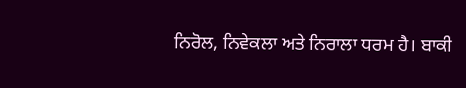ਨਿਰੋਲ, ਨਿਵੇਕਲਾ ਅਤੇ ਨਿਰਾਲਾ ਧਰਮ ਹੈ। ਬਾਕੀ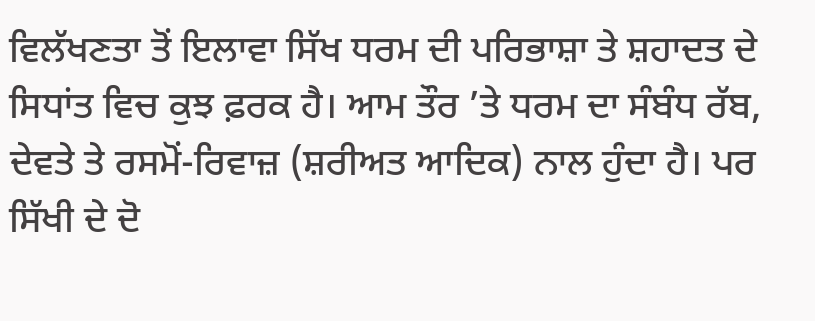ਵਿਲੱਖਣਤਾ ਤੋਂ ਇਲਾਵਾ ਸਿੱਖ ਧਰਮ ਦੀ ਪਰਿਭਾਸ਼ਾ ਤੇ ਸ਼ਹਾਦਤ ਦੇ ਸਿਧਾਂਤ ਵਿਚ ਕੁਝ ਫ਼ਰਕ ਹੈ। ਆਮ ਤੌਰ ’ਤੇ ਧਰਮ ਦਾ ਸੰਬੰਧ ਰੱਬ, ਦੇਵਤੇ ਤੇ ਰਸਮੋਂ-ਰਿਵਾਜ਼ (ਸ਼ਰੀਅਤ ਆਦਿਕ) ਨਾਲ ਹੁੰਦਾ ਹੈ। ਪਰ ਸਿੱਖੀ ਦੇ ਦੋ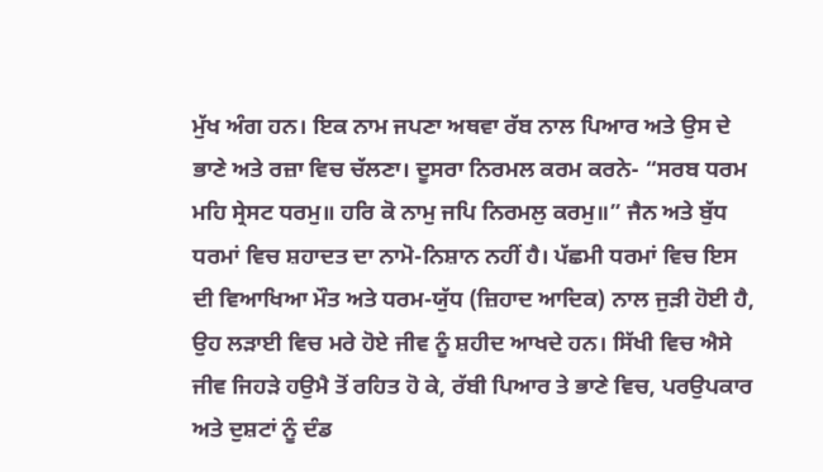ਮੁੱਖ ਅੰਗ ਹਨ। ਇਕ ਨਾਮ ਜਪਣਾ ਅਥਵਾ ਰੱਬ ਨਾਲ ਪਿਆਰ ਅਤੇ ਉਸ ਦੇ ਭਾਣੇ ਅਤੇ ਰਜ਼ਾ ਵਿਚ ਚੱਲਣਾ। ਦੂਸਰਾ ਨਿਰਮਲ ਕਰਮ ਕਰਨੇ- “ਸਰਬ ਧਰਮ ਮਹਿ ਸ੍ਰੇਸਟ ਧਰਮੁ॥ ਹਰਿ ਕੋ ਨਾਮੁ ਜਪਿ ਨਿਰਮਲੁ ਕਰਮੁ॥” ਜੈਨ ਅਤੇ ਬੁੱਧ ਧਰਮਾਂ ਵਿਚ ਸ਼ਹਾਦਤ ਦਾ ਨਾਮੋ-ਨਿਸ਼ਾਨ ਨਹੀਂ ਹੈ। ਪੱਛਮੀ ਧਰਮਾਂ ਵਿਚ ਇਸ ਦੀ ਵਿਆਖਿਆ ਮੌਤ ਅਤੇ ਧਰਮ-ਯੁੱਧ (ਜ਼ਿਹਾਦ ਆਦਿਕ) ਨਾਲ ਜੁੜੀ ਹੋਈ ਹੈ, ਉਹ ਲੜਾਈ ਵਿਚ ਮਰੇ ਹੋਏ ਜੀਵ ਨੂੰ ਸ਼ਹੀਦ ਆਖਦੇ ਹਨ। ਸਿੱਖੀ ਵਿਚ ਐਸੇ ਜੀਵ ਜਿਹੜੇ ਹਉਮੈ ਤੋਂ ਰਹਿਤ ਹੋ ਕੇ, ਰੱਬੀ ਪਿਆਰ ਤੇ ਭਾਣੇ ਵਿਚ, ਪਰਉਪਕਾਰ ਅਤੇ ਦੁਸ਼ਟਾਂ ਨੂੰ ਦੰਡ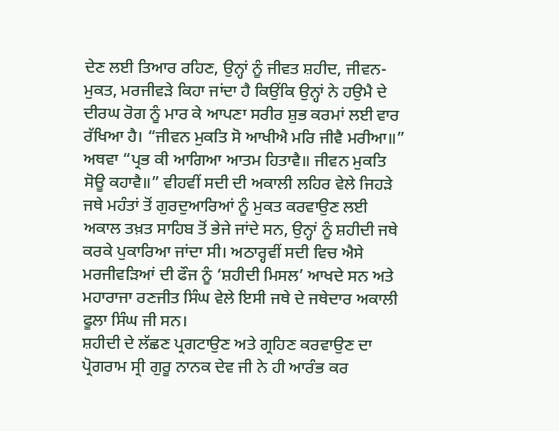ਦੇਣ ਲਈ ਤਿਆਰ ਰਹਿਣ, ਉਨ੍ਹਾਂ ਨੂੰ ਜੀਵਤ ਸ਼ਹੀਦ, ਜੀਵਨ-ਮੁਕਤ, ਮਰਜੀਵੜੇ ਕਿਹਾ ਜਾਂਦਾ ਹੈ ਕਿਉਂਕਿ ਉਨ੍ਹਾਂ ਨੇ ਹਉਮੈ ਦੇ ਦੀਰਘ ਰੋਗ ਨੂੰ ਮਾਰ ਕੇ ਆਪਣਾ ਸਰੀਰ ਸ਼ੁਭ ਕਰਮਾਂ ਲਈ ਵਾਰ ਰੱਖਿਆ ਹੈ। “ਜੀਵਨ ਮੁਕਤਿ ਸੋ ਆਖੀਐ ਮਰਿ ਜੀਵੈ ਮਰੀਆ॥” ਅਥਵਾ “ਪ੍ਰਭ ਕੀ ਆਗਿਆ ਆਤਮ ਹਿਤਾਵੈ॥ ਜੀਵਨ ਮੁਕਤਿ ਸੋਊ ਕਹਾਵੈ॥” ਵੀਹਵੀਂ ਸਦੀ ਦੀ ਅਕਾਲੀ ਲਹਿਰ ਵੇਲੇ ਜਿਹੜੇ ਜਥੇ ਮਹੰਤਾਂ ਤੋਂ ਗੁਰਦੁਆਰਿਆਂ ਨੂੰ ਮੁਕਤ ਕਰਵਾਉਣ ਲਈ ਅਕਾਲ ਤਖ਼ਤ ਸਾਹਿਬ ਤੋਂ ਭੇਜੇ ਜਾਂਦੇ ਸਨ, ਉਨ੍ਹਾਂ ਨੂੰ ਸ਼ਹੀਦੀ ਜਥੇ ਕਰਕੇ ਪੁਕਾਰਿਆ ਜਾਂਦਾ ਸੀ। ਅਠਾਰ੍ਹਵੀਂ ਸਦੀ ਵਿਚ ਐਸੇ ਮਰਜੀਵੜਿਆਂ ਦੀ ਫੌਜ ਨੂੰ ‘ਸ਼ਹੀਦੀ ਮਿਸਲ’ ਆਖਦੇ ਸਨ ਅਤੇ ਮਹਾਰਾਜਾ ਰਣਜੀਤ ਸਿੰਘ ਵੇਲੇ ਇਸੀ ਜਥੇ ਦੇ ਜਥੇਦਾਰ ਅਕਾਲੀ ਫੂਲਾ ਸਿੰਘ ਜੀ ਸਨ।
ਸ਼ਹੀਦੀ ਦੇ ਲੱਛਣ ਪ੍ਰਗਟਾਉਣ ਅਤੇ ਗ੍ਰਹਿਣ ਕਰਵਾਉਣ ਦਾ ਪ੍ਰੋਗਰਾਮ ਸ੍ਰੀ ਗੁਰੂ ਨਾਨਕ ਦੇਵ ਜੀ ਨੇ ਹੀ ਆਰੰਭ ਕਰ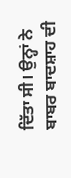ਦਿੱਤਾ ਸੀ। ਉਨ੍ਹਾਂ ਨੇ ਬਾਬਰ ਬਾਦਸ਼ਾਹ ਦੀ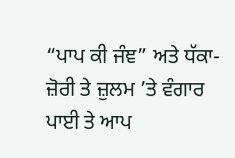“ਪਾਪ ਕੀ ਜੰਞ” ਅਤੇ ਧੱਕਾ-ਜ਼ੋਰੀ ਤੇ ਜ਼ੁਲਮ ’ਤੇ ਵੰਗਾਰ ਪਾਈ ਤੇ ਆਪ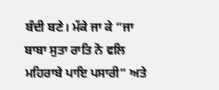ਬੰਦੀ ਬਣੇ। ਮੱਕੇ ਜਾ ਕੇ “ਜਾ ਬਾਬਾ ਸੁਤਾ ਰਾਤਿ ਨੋ ਵਲਿ ਮਹਿਰਾਬੇ ਪਾਇ ਪਸਾਰੀ” ਅਤੇ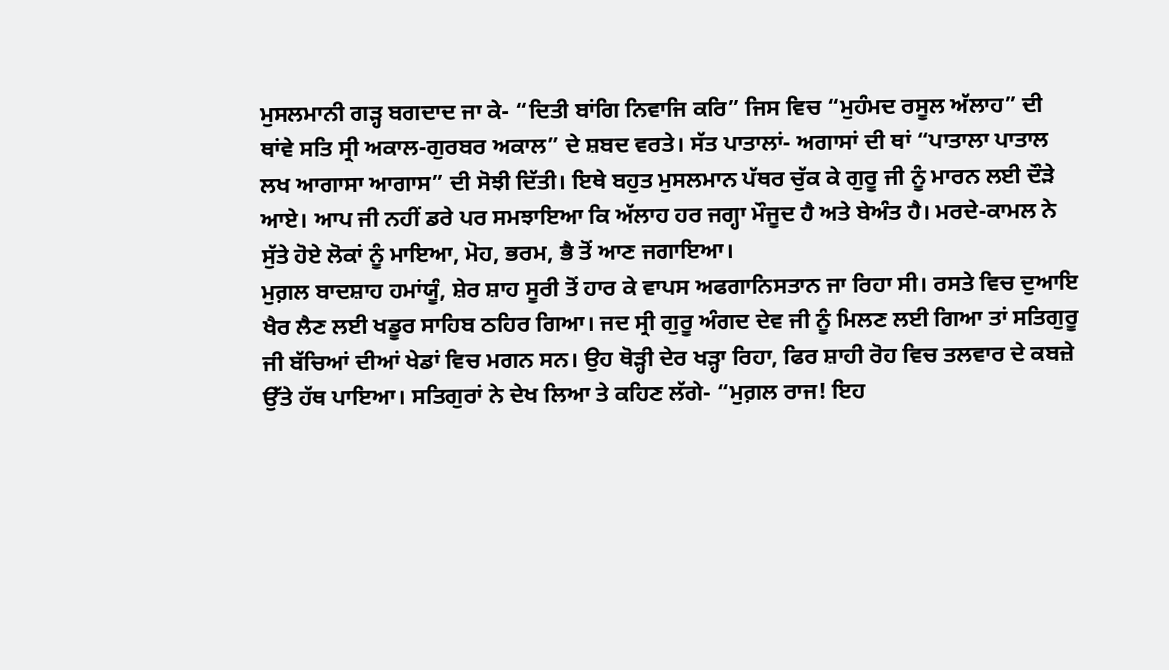ਮੁਸਲਮਾਨੀ ਗੜ੍ਹ ਬਗਦਾਦ ਜਾ ਕੇ- “ਦਿਤੀ ਬਾਂਗਿ ਨਿਵਾਜਿ ਕਰਿ” ਜਿਸ ਵਿਚ “ਮੁਹੰਮਦ ਰਸੂਲ ਅੱਲਾਹ” ਦੀ ਥਾਂਵੇ ਸਤਿ ਸ੍ਰੀ ਅਕਾਲ-ਗੁਰਬਰ ਅਕਾਲ” ਦੇ ਸ਼ਬਦ ਵਰਤੇ। ਸੱਤ ਪਾਤਾਲਾਂ- ਅਗਾਸਾਂ ਦੀ ਥਾਂ “ਪਾਤਾਲਾ ਪਾਤਾਲ ਲਖ ਆਗਾਸਾ ਆਗਾਸ” ਦੀ ਸੋਝੀ ਦਿੱਤੀ। ਇਥੇ ਬਹੁਤ ਮੁਸਲਮਾਨ ਪੱਥਰ ਚੁੱਕ ਕੇ ਗੁਰੂ ਜੀ ਨੂੰ ਮਾਰਨ ਲਈ ਦੌੜੇ ਆਏ। ਆਪ ਜੀ ਨਹੀਂ ਡਰੇ ਪਰ ਸਮਝਾਇਆ ਕਿ ਅੱਲਾਹ ਹਰ ਜਗ੍ਹਾ ਮੌਜੂਦ ਹੈ ਅਤੇ ਬੇਅੰਤ ਹੈ। ਮਰਦੇ-ਕਾਮਲ ਨੇ ਸੁੱਤੇ ਹੋਏ ਲੋਕਾਂ ਨੂੰ ਮਾਇਆ, ਮੋਹ, ਭਰਮ, ਭੈ ਤੋਂ ਆਣ ਜਗਾਇਆ।
ਮੁਗ਼ਲ ਬਾਦਸ਼ਾਹ ਹਮਾਂਯੂੰ, ਸ਼ੇਰ ਸ਼ਾਹ ਸੂਰੀ ਤੋਂ ਹਾਰ ਕੇ ਵਾਪਸ ਅਫਗਾਨਿਸਤਾਨ ਜਾ ਰਿਹਾ ਸੀ। ਰਸਤੇ ਵਿਚ ਦੁਆਇ ਖੈਰ ਲੈਣ ਲਈ ਖਡੂਰ ਸਾਹਿਬ ਠਹਿਰ ਗਿਆ। ਜਦ ਸ੍ਰੀ ਗੁਰੂ ਅੰਗਦ ਦੇਵ ਜੀ ਨੂੰ ਮਿਲਣ ਲਈ ਗਿਆ ਤਾਂ ਸਤਿਗੁਰੂ ਜੀ ਬੱਚਿਆਂ ਦੀਆਂ ਖੇਡਾਂ ਵਿਚ ਮਗਨ ਸਨ। ਉਹ ਥੋੜ੍ਹੀ ਦੇਰ ਖੜ੍ਹਾ ਰਿਹਾ, ਫਿਰ ਸ਼ਾਹੀ ਰੋਹ ਵਿਚ ਤਲਵਾਰ ਦੇ ਕਬਜ਼ੇ ਉੱਤੇ ਹੱਥ ਪਾਇਆ। ਸਤਿਗੁਰਾਂ ਨੇ ਦੇਖ ਲਿਆ ਤੇ ਕਹਿਣ ਲੱਗੇ- “ਮੁਗ਼ਲ ਰਾਜ! ਇਹ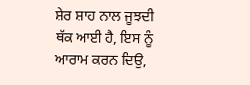ਸ਼ੇਰ ਸ਼ਾਹ ਨਾਲ ਜੂਝਦੀ ਥੱਕ ਆਈ ਹੈ, ਇਸ ਨੂੰ ਆਰਾਮ ਕਰਨ ਦਿਉ,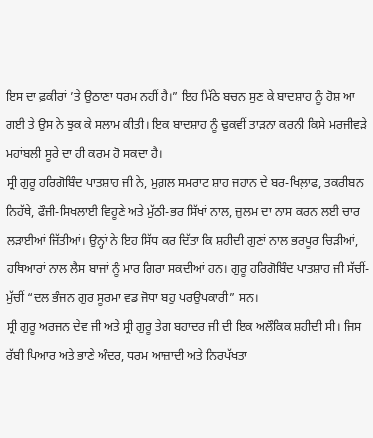ਇਸ ਦਾ ਫ਼ਕੀਰਾਂ ’ਤੇ ਉਠਾਣਾ ਧਰਮ ਨਹੀਂ ਹੈ।” ਇਹ ਮਿੱਠੇ ਬਚਨ ਸੁਣ ਕੇ ਬਾਦਸ਼ਾਹ ਨੂੰ ਹੋਸ਼ ਆ ਗਈ ਤੇ ਉਸ ਨੇ ਝੁਕ ਕੇ ਸਲਾਮ ਕੀਤੀ। ਇਕ ਬਾਦਸ਼ਾਹ ਨੂੰ ਢੁਕਵੀਂ ਤਾੜਨਾ ਕਰਨੀ ਕਿਸੇ ਮਰਜੀਵੜੇ ਮਹਾਂਬਲੀ ਸੂਰੇ ਦਾ ਹੀ ਕਰਮ ਹੋ ਸਕਦਾ ਹੈ।
ਸ੍ਰੀ ਗੁਰੂ ਹਰਿਗੋਬਿੰਦ ਪਾਤਸ਼ਾਹ ਜੀ ਨੇ, ਮੁਗ਼ਲ ਸਮਰਾਟ ਸ਼ਾਹ ਜਹਾਨ ਦੇ ਬਰ-ਖਿਲ਼ਾਫ, ਤਕਰੀਬਨ ਨਿਹੱਥੇ, ਫੌਜੀ-ਸਿਖਲਾਈ ਵਿਹੂਣੇ ਅਤੇ ਮੁੱਠੀ-ਭਰ ਸਿੱਖਾਂ ਨਾਲ, ਜ਼ੁਲਮ ਦਾ ਨਾਸ ਕਰਨ ਲਈ ਚਾਰ ਲੜਾਈਆਂ ਜਿੱਤੀਆਂ। ਉਨ੍ਹਾਂ ਨੇ ਇਹ ਸਿੱਧ ਕਰ ਦਿੱਤਾ ਕਿ ਸ਼ਹੀਦੀ ਗੁਣਾਂ ਨਾਲ ਭਰਪੂਰ ਚਿੜੀਆਂ, ਹਥਿਆਰਾਂ ਨਾਲ ਲੈਸ ਬਾਜਾਂ ਨੂੰ ਮਾਰ ਗਿਰਾ ਸਕਦੀਆਂ ਹਨ। ਗੁਰੂ ਹਰਿਗੋਬਿੰਦ ਪਾਤਸ਼ਾਹ ਜੀ ਸੱਚੀਂ-ਮੁੱਚੀਂ “ਦਲ ਭੰਜਨ ਗੁਰ ਸੂਰਮਾ ਵਡ ਜੋਧਾ ਬਹੁ ਪਰਉਪਕਾਰੀ” ਸਨ।
ਸ੍ਰੀ ਗੁਰੂ ਅਰਜਨ ਦੇਵ ਜੀ ਅਤੇ ਸ੍ਰੀ ਗੁਰੂ ਤੇਗ ਬਹਾਦਰ ਜੀ ਦੀ ਇਕ ਅਲੌਕਿਕ ਸ਼ਹੀਦੀ ਸੀ। ਜਿਸ ਰੱਬੀ ਪਿਆਰ ਅਤੇ ਭਾਣੇ ਅੰਦਰ, ਧਰਮ ਆਜ਼ਾਦੀ ਅਤੇ ਨਿਰਪੱਖਤਾ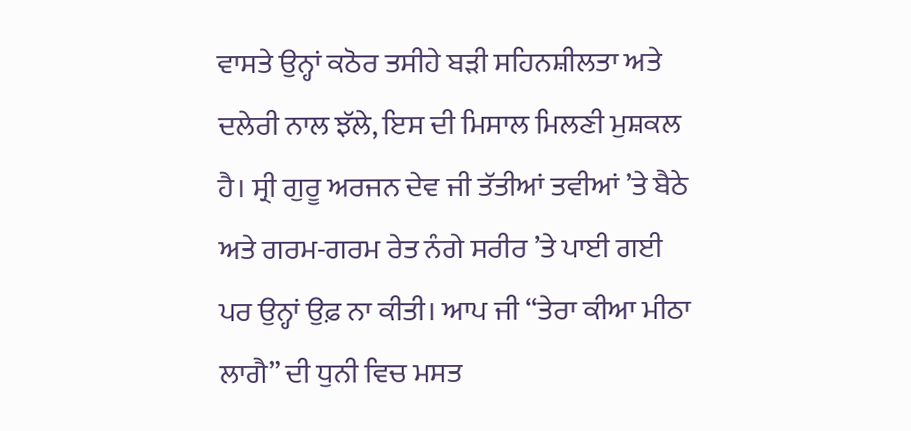ਵਾਸਤੇ ਉਨ੍ਹਾਂ ਕਠੋਰ ਤਸੀਹੇ ਬੜੀ ਸਹਿਨਸ਼ੀਲਤਾ ਅਤੇ ਦਲੇਰੀ ਨਾਲ ਝੱਲੇ, ਇਸ ਦੀ ਮਿਸਾਲ ਮਿਲਣੀ ਮੁਸ਼ਕਲ ਹੈ। ਸ੍ਰੀ ਗੁਰੂ ਅਰਜਨ ਦੇਵ ਜੀ ਤੱਤੀਆਂ ਤਵੀਆਂ ’ਤੇ ਬੈਠੇ ਅਤੇ ਗਰਮ-ਗਰਮ ਰੇਤ ਨੰਗੇ ਸਰੀਰ ’ਤੇ ਪਾਈ ਗਈ ਪਰ ਉਨ੍ਹਾਂ ਉਫ਼ ਨਾ ਕੀਤੀ। ਆਪ ਜੀ “ਤੇਰਾ ਕੀਆ ਮੀਠਾ ਲਾਗੈ” ਦੀ ਧੁਨੀ ਵਿਚ ਮਸਤ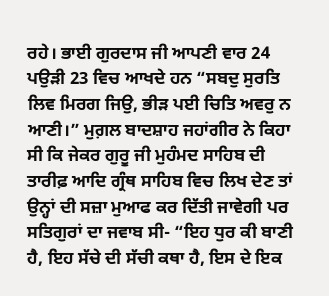ਰਹੇ। ਭਾਈ ਗੁਰਦਾਸ ਜੀ ਆਪਣੀ ਵਾਰ 24 ਪਉੜੀ 23 ਵਿਚ ਆਖਦੇ ਹਨ “ਸਬਦੁ ਸੁਰਤਿ ਲਿਵ ਮਿਰਗ ਜਿਉ, ਭੀੜ ਪਈ ਚਿਤਿ ਅਵਰੁ ਨ ਆਣੀ।” ਮੁਗ਼ਲ ਬਾਦਸ਼ਾਹ ਜਹਾਂਗੀਰ ਨੇ ਕਿਹਾ ਸੀ ਕਿ ਜੇਕਰ ਗੁਰੂ ਜੀ ਮੁਹੰਮਦ ਸਾਹਿਬ ਦੀ ਤਾਰੀਫ਼ ਆਦਿ ਗ੍ਰੰਥ ਸਾਹਿਬ ਵਿਚ ਲਿਖ ਦੇਣ ਤਾਂ ਉਨ੍ਹਾਂ ਦੀ ਸਜ਼ਾ ਮੁਆਫ ਕਰ ਦਿੱਤੀ ਜਾਵੇਗੀ ਪਰ ਸਤਿਗੁਰਾਂ ਦਾ ਜਵਾਬ ਸੀ- “ਇਹ ਧੁਰ ਕੀ ਬਾਣੀ ਹੈ, ਇਹ ਸੱਚੇ ਦੀ ਸੱਚੀ ਕਥਾ ਹੈ, ਇਸ ਦੇ ਇਕ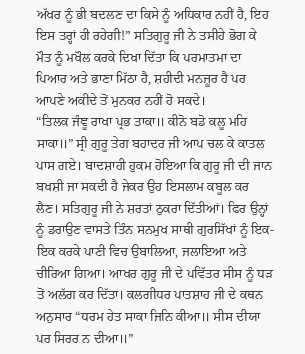ਅੱਖਰ ਨੂੰ ਭੀ ਬਦਲਣ ਦਾ ਕਿਸੇ ਨੂੰ ਅਧਿਕਾਰ ਨਹੀਂ ਹੈ, ਇਹ ਇਸ ਤਰ੍ਹਾਂ ਹੀ ਰਹੇਗੀ!” ਸਤਿਗੁਰੂ ਜੀ ਨੇ ਤਸੀਹੇ ਭੋਗ ਕੇ ਮੌਤ ਨੂੰ ਮਖੌਲ ਕਰਕੇ ਦਿਖਾ ਦਿੱਤਾ ਕਿ ਪਰਮਾਤਮਾ ਦਾ ਪਿਆਰ ਅਤੇ ਭਾਣਾ ਮਿੱਠਾ ਹੈ, ਸ਼ਹੀਦੀ ਮਨਜ਼ੂਰ ਹੈ ਪਰ ਆਪਣੇ ਅਕੀਦੇ ਤੋਂ ਮੁਨਕਰ ਨਹੀਂ ਹੋ ਸਕਦੇ।
“ਤਿਲਕ ਜੰਞੂ ਰਾਖਾ ਪ੍ਰਭ ਤਾਕਾ॥ ਕੀਨੋ ਬਡੋ ਕਲੂ ਮਹਿ ਸਾਕਾ॥” ਸ੍ਰੀ ਗੁਰੂ ਤੇਗ ਬਹਾਦਰ ਜੀ ਆਪ ਚਲ ਕੇ ਕਾਤਲ ਪਾਸ ਗਏ। ਬਾਦਸ਼ਾਹੀ ਹੁਕਮ ਹੋਇਆ ਕਿ ਗੁਰੂ ਜੀ ਦੀ ਜਾਨ ਬਖਸ਼ੀ ਜਾ ਸਕਦੀ ਹੈ ਜੇਕਰ ਉਹ ਇਸਲਾਮ ਕਬੂਲ ਕਰ ਲੈਣ। ਸਤਿਗੁਰੂ ਜੀ ਨੇ ਸ਼ਰਤਾਂ ਠੁਕਰਾ ਦਿੱਤੀਆਂ। ਫਿਰ ਉਨ੍ਹਾਂ ਨੂੰ ਡਰਾਉਣ ਵਾਸਤੇ ਤਿੰਨ ਸਨਮੁਖ ਸਾਥੀ ਗੁਰਸਿੱਖਾਂ ਨੂੰ ਇਕ-ਇਕ ਕਰਕੇ ਪਾਣੀ ਵਿਚ ਉਬਾਲਿਆ, ਜਲਾਇਆ ਅਤੇ ਚੀਰਿਆ ਗਿਆ। ਆਖਰ ਗੁਰੂ ਜੀ ਦੇ ਪਵਿੱਤਰ ਸੀਸ ਨੂੰ ਧੜ ਤੋਂ ਅਲੱਗ ਕਰ ਦਿੱਤਾ। ਕਲਗੀਧਰ ਪਾਤਸ਼ਾਹ ਜੀ ਦੇ ਕਥਨ ਅਨੁਸਾਰ “ਧਰਮ ਹੇਤ ਸਾਕਾ ਜਿਨਿ ਕੀਆ॥ ਸੀਸ ਦੀਯਾ ਪਰ ਸਿਰਰ ਨ ਦੀਆ॥”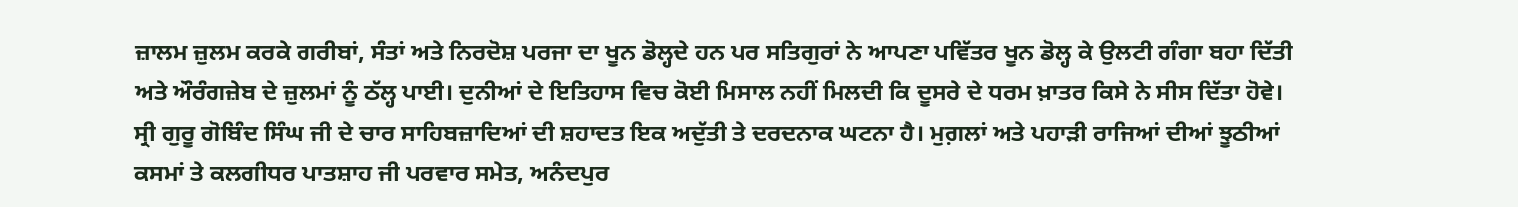ਜ਼ਾਲਮ ਜ਼ੁਲਮ ਕਰਕੇ ਗਰੀਬਾਂ, ਸੰਤਾਂ ਅਤੇ ਨਿਰਦੋਸ਼ ਪਰਜਾ ਦਾ ਖੂਨ ਡੋਲ੍ਹਦੇ ਹਨ ਪਰ ਸਤਿਗੁਰਾਂ ਨੇ ਆਪਣਾ ਪਵਿੱਤਰ ਖੂਨ ਡੋਲ੍ਹ ਕੇ ਉਲਟੀ ਗੰਗਾ ਬਹਾ ਦਿੱਤੀ ਅਤੇ ਔਰੰਗਜ਼ੇਬ ਦੇ ਜ਼ੁਲਮਾਂ ਨੂੰ ਠੱਲ੍ਹ ਪਾਈ। ਦੁਨੀਆਂ ਦੇ ਇਤਿਹਾਸ ਵਿਚ ਕੋਈ ਮਿਸਾਲ ਨਹੀਂ ਮਿਲਦੀ ਕਿ ਦੂਸਰੇ ਦੇ ਧਰਮ ਖ਼ਾਤਰ ਕਿਸੇ ਨੇ ਸੀਸ ਦਿੱਤਾ ਹੋਵੇ।
ਸ੍ਰੀ ਗੁਰੂ ਗੋਬਿੰਦ ਸਿੰਘ ਜੀ ਦੇ ਚਾਰ ਸਾਹਿਬਜ਼ਾਦਿਆਂ ਦੀ ਸ਼ਹਾਦਤ ਇਕ ਅਦੁੱਤੀ ਤੇ ਦਰਦਨਾਕ ਘਟਨਾ ਹੈ। ਮੁਗ਼ਲਾਂ ਅਤੇ ਪਹਾੜੀ ਰਾਜਿਆਂ ਦੀਆਂ ਝੂਠੀਆਂ ਕਸਮਾਂ ਤੇ ਕਲਗੀਧਰ ਪਾਤਸ਼ਾਹ ਜੀ ਪਰਵਾਰ ਸਮੇਤ, ਅਨੰਦਪੁਰ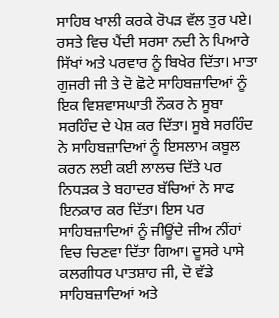ਸਾਹਿਬ ਖਾਲੀ ਕਰਕੇ ਰੋਪੜ ਵੱਲ ਤੁਰ ਪਏ। ਰਸਤੇ ਵਿਚ ਪੈਂਦੀ ਸਰਸਾ ਨਦੀ ਨੇ ਪਿਆਰੇ ਸਿੱਖਾਂ ਅਤੇ ਪਰਵਾਰ ਨੂੰ ਬਿਖੇਰ ਦਿੱਤਾ। ਮਾਤਾ ਗੁਜਰੀ ਜੀ ਤੇ ਦੋ ਛੋਟੇ ਸਾਹਿਬਜ਼ਾਦਿਆਂ ਨੂੰ ਇਕ ਵਿਸ਼ਵਾਸਘਾਤੀ ਨੌਕਰ ਨੇ ਸੂਬਾ ਸਰਹਿੰਦ ਦੇ ਪੇਸ਼ ਕਰ ਦਿੱਤਾ। ਸੂਬੇ ਸਰਹਿੰਦ ਨੇ ਸਾਹਿਬਜ਼ਾਦਿਆਂ ਨੂੰ ਇਸਲਾਮ ਕਬੂਲ ਕਰਨ ਲਈ ਕਈ ਲਾਲਚ ਦਿੱਤੇ ਪਰ ਨਿਧੜਕ ਤੇ ਬਹਾਦਰ ਬੱਚਿਆਂ ਨੇ ਸਾਫ ਇਨਕਾਰ ਕਰ ਦਿੱਤਾ। ਇਸ ਪਰ ਸਾਹਿਬਜ਼ਾਦਿਆਂ ਨੂੰ ਜੀਊਂਦੇ ਜੀਅ ਨੀਂਹਾਂ ਵਿਚ ਚਿਣਵਾ ਦਿੱਤਾ ਗਿਆ। ਦੂਸਰੇ ਪਾਸੇ ਕਲਗੀਧਰ ਪਾਤਸ਼ਾਹ ਜੀ, ਦੋ ਵੱਡੇ ਸਾਹਿਬਜ਼ਾਦਿਆਂ ਅਤੇ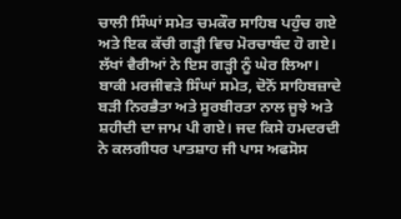ਚਾਲੀ ਸਿੰਘਾਂ ਸਮੇਤ ਚਮਕੌਰ ਸਾਹਿਬ ਪਹੁੰਚ ਗਏ ਅਤੇ ਇਕ ਕੱਚੀ ਗੜ੍ਹੀ ਵਿਚ ਮੋਰਚਾਬੰਦ ਹੋ ਗਏ। ਲੱਖਾਂ ਵੈਰੀਆਂ ਨੇ ਇਸ ਗੜ੍ਹੀ ਨੂੰ ਘੇਰ ਲਿਆ। ਬਾਕੀ ਮਰਜੀਵੜੇ ਸਿੰਘਾਂ ਸਮੇਤ, ਦੋਨੋਂ ਸਾਹਿਬਜ਼ਾਦੇ ਬੜੀ ਨਿਰਭੈਤਾ ਅਤੇ ਸੂਰਬੀਰਤਾ ਨਾਲ ਜੂਝੇ ਅਤੇ ਸ਼ਹੀਦੀ ਦਾ ਜਾਮ ਪੀ ਗਏ। ਜਦ ਕਿਸੇ ਹਮਦਰਦੀ ਨੇ ਕਲਗੀਧਰ ਪਾਤਸ਼ਾਹ ਜੀ ਪਾਸ ਅਫਸੋਸ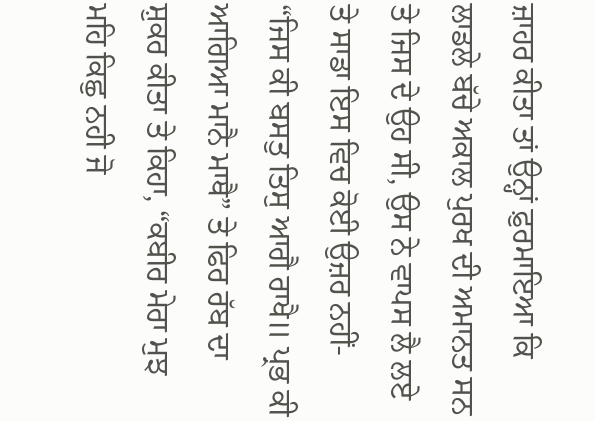ਜ਼ਾਹਰ ਕੀਤਾ ਤਾਂ ਉਨ੍ਹਾਂ ਫ਼ੁਰਮਾਇਆ ਕਿ ਲਾਡਲੇ ਬੱਚੇ ਅਕਾਲ ਪੁਰਖ ਦੀ ਅਮਾਨਤ ਸਨ ਤੇ ਜਿਸ ਦੇ ਉਹ ਸੀ, ਉਸ ਨੇ ਵਾਪਸ ਲੈ ਲਏ ਤੇ ਸਾਡਾ ਇਸ ਵਿਚ ਕੋਈ ਉਜ਼ਰ ਨਹੀਂ- “ਜਿਸ ਕੀ ਬਸਤੁ ਤਿਸੁ ਆਗੈ ਰਾਖੈ॥ ਪ੍ਰਭ ਕੀ ਆਗਿਆ ਮਾਨੈ ਮਾਥੈ” ਤੇ ਫਿਰ ਰੱਬ ਦਾ ਸ਼ੁਕਰ ਕੀਤਾ ਤੇ ਕਿਹਾ, “ਕਬੀਰ ਮੇਰਾ ਮੁਝ ਮਹਿ ਕਿਛੁ ਨਹੀ ਜੋ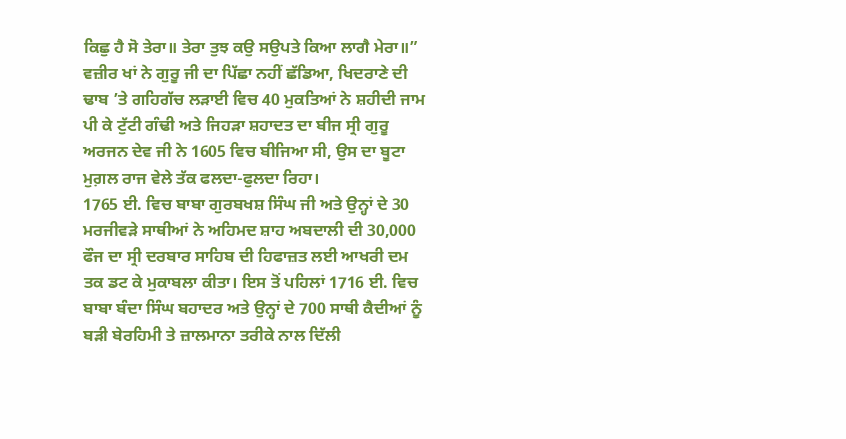ਕਿਛੁ ਹੈ ਸੋ ਤੇਰਾ॥ ਤੇਰਾ ਤੁਝ ਕਉ ਸਉਪਤੇ ਕਿਆ ਲਾਗੈ ਮੇਰਾ॥” ਵਜ਼ੀਰ ਖਾਂ ਨੇ ਗੁਰੂ ਜੀ ਦਾ ਪਿੱਛਾ ਨਹੀਂ ਛੱਡਿਆ, ਖਿਦਰਾਣੇ ਦੀ ਢਾਬ ’ਤੇ ਗਹਿਗੱਚ ਲੜਾਈ ਵਿਚ 40 ਮੁਕਤਿਆਂ ਨੇ ਸ਼ਹੀਦੀ ਜਾਮ ਪੀ ਕੇ ਟੁੱਟੀ ਗੰਢੀ ਅਤੇ ਜਿਹੜਾ ਸ਼ਹਾਦਤ ਦਾ ਬੀਜ ਸ੍ਰੀ ਗੁਰੂ ਅਰਜਨ ਦੇਵ ਜੀ ਨੇ 1605 ਵਿਚ ਬੀਜਿਆ ਸੀ, ਉਸ ਦਾ ਬੂਟਾ ਮੁਗ਼ਲ ਰਾਜ ਵੇਲੇ ਤੱਕ ਫਲਦਾ-ਫੁਲਦਾ ਰਿਹਾ।
1765 ਈ. ਵਿਚ ਬਾਬਾ ਗੁਰਬਖਸ਼ ਸਿੰਘ ਜੀ ਅਤੇ ਉਨ੍ਹਾਂ ਦੇ 30 ਮਰਜੀਵੜੇ ਸਾਥੀਆਂ ਨੇ ਅਹਿਮਦ ਸ਼ਾਹ ਅਬਦਾਲੀ ਦੀ 30,000 ਫੌਜ ਦਾ ਸ੍ਰੀ ਦਰਬਾਰ ਸਾਹਿਬ ਦੀ ਹਿਫਾਜ਼ਤ ਲਈ ਆਖਰੀ ਦਮ ਤਕ ਡਟ ਕੇ ਮੁਕਾਬਲਾ ਕੀਤਾ। ਇਸ ਤੋਂ ਪਹਿਲਾਂ 1716 ਈ. ਵਿਚ ਬਾਬਾ ਬੰਦਾ ਸਿੰਘ ਬਹਾਦਰ ਅਤੇ ਉਨ੍ਹਾਂ ਦੇ 700 ਸਾਥੀ ਕੈਦੀਆਂ ਨੂੰ ਬੜੀ ਬੇਰਹਿਮੀ ਤੇ ਜ਼ਾਲਮਾਨਾ ਤਰੀਕੇ ਨਾਲ ਦਿੱਲੀ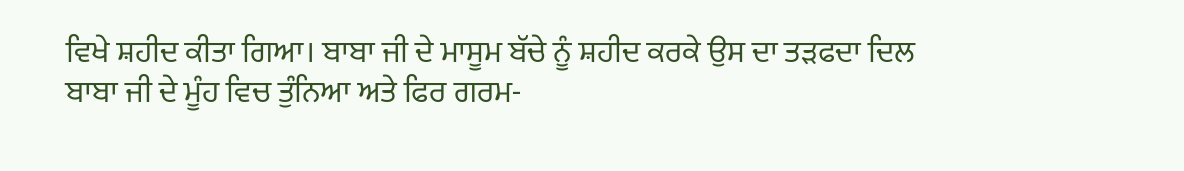ਵਿਖੇ ਸ਼ਹੀਦ ਕੀਤਾ ਗਿਆ। ਬਾਬਾ ਜੀ ਦੇ ਮਾਸੂਮ ਬੱਚੇ ਨੂੰ ਸ਼ਹੀਦ ਕਰਕੇ ਉਸ ਦਾ ਤੜਫਦਾ ਦਿਲ ਬਾਬਾ ਜੀ ਦੇ ਮੂੰਹ ਵਿਚ ਤੁੰਨਿਆ ਅਤੇ ਫਿਰ ਗਰਮ-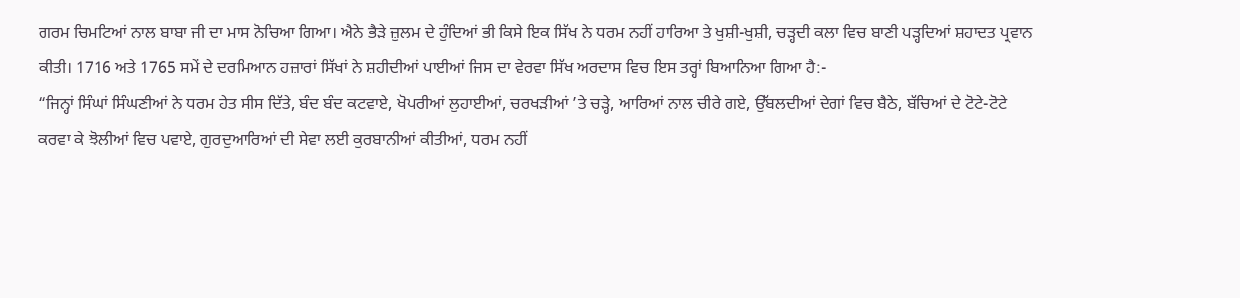ਗਰਮ ਚਿਮਟਿਆਂ ਨਾਲ ਬਾਬਾ ਜੀ ਦਾ ਮਾਸ ਨੋਚਿਆ ਗਿਆ। ਐਨੇ ਭੈੜੇ ਜ਼ੁਲਮ ਦੇ ਹੁੰਦਿਆਂ ਭੀ ਕਿਸੇ ਇਕ ਸਿੱਖ ਨੇ ਧਰਮ ਨਹੀਂ ਹਾਰਿਆ ਤੇ ਖੁਸ਼ੀ-ਖੁਸ਼ੀ, ਚੜ੍ਹਦੀ ਕਲਾ ਵਿਚ ਬਾਣੀ ਪੜ੍ਹਦਿਆਂ ਸ਼ਹਾਦਤ ਪ੍ਰਵਾਨ ਕੀਤੀ। 1716 ਅਤੇ 1765 ਸਮੇਂ ਦੇ ਦਰਮਿਆਨ ਹਜ਼ਾਰਾਂ ਸਿੱਖਾਂ ਨੇ ਸ਼ਹੀਦੀਆਂ ਪਾਈਆਂ ਜਿਸ ਦਾ ਵੇਰਵਾ ਸਿੱਖ ਅਰਦਾਸ ਵਿਚ ਇਸ ਤਰ੍ਹਾਂ ਬਿਆਨਿਆ ਗਿਆ ਹੈ:-
“ਜਿਨ੍ਹਾਂ ਸਿੰਘਾਂ ਸਿੰਘਣੀਆਂ ਨੇ ਧਰਮ ਹੇਤ ਸੀਸ ਦਿੱਤੇ, ਬੰਦ ਬੰਦ ਕਟਵਾਏ, ਖੋਪਰੀਆਂ ਲੁਹਾਈਆਂ, ਚਰਖੜੀਆਂ ’ਤੇ ਚੜ੍ਹੇ, ਆਰਿਆਂ ਨਾਲ ਚੀਰੇ ਗਏ, ਉੱਬਲਦੀਆਂ ਦੇਗਾਂ ਵਿਚ ਬੈਠੇ, ਬੱਚਿਆਂ ਦੇ ਟੋਟੇ-ਟੋਟੇ ਕਰਵਾ ਕੇ ਝੋਲੀਆਂ ਵਿਚ ਪਵਾਏ, ਗੁਰਦੁਆਰਿਆਂ ਦੀ ਸੇਵਾ ਲਈ ਕੁਰਬਾਨੀਆਂ ਕੀਤੀਆਂ, ਧਰਮ ਨਹੀਂ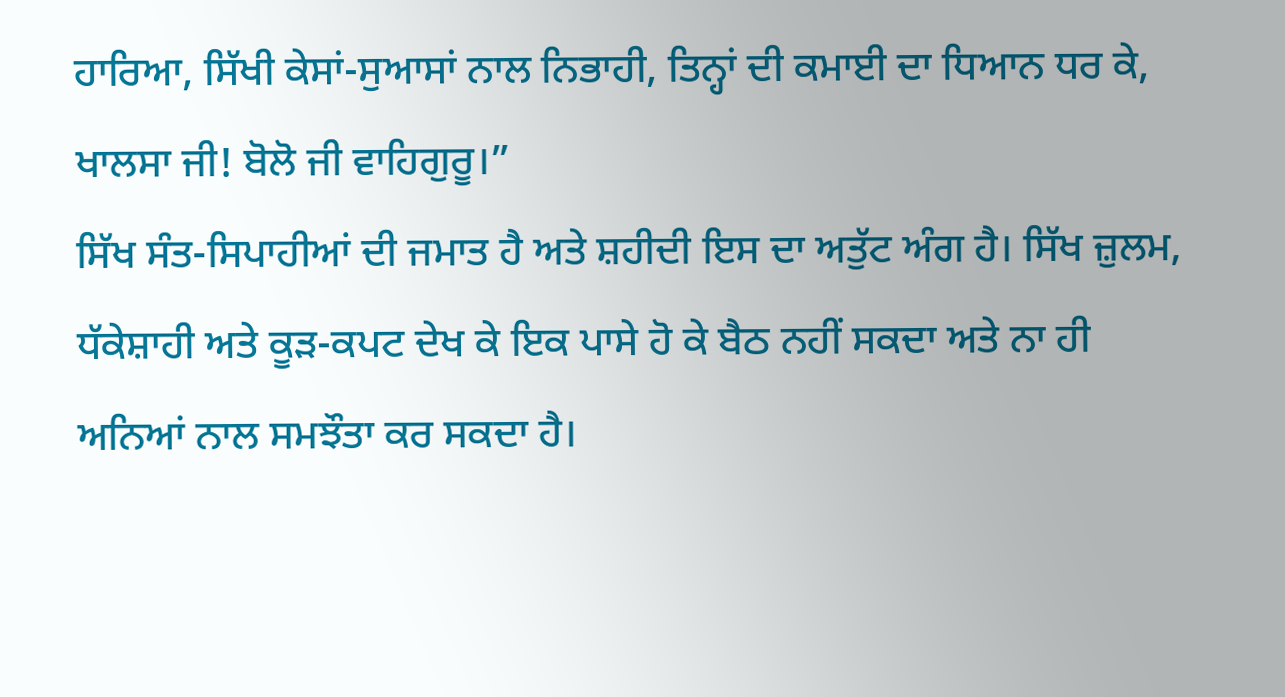ਹਾਰਿਆ, ਸਿੱਖੀ ਕੇਸਾਂ-ਸੁਆਸਾਂ ਨਾਲ ਨਿਭਾਹੀ, ਤਿਨ੍ਹਾਂ ਦੀ ਕਮਾਈ ਦਾ ਧਿਆਨ ਧਰ ਕੇ, ਖਾਲਸਾ ਜੀ! ਬੋਲੋ ਜੀ ਵਾਹਿਗੁਰੂ।”
ਸਿੱਖ ਸੰਤ-ਸਿਪਾਹੀਆਂ ਦੀ ਜਮਾਤ ਹੈ ਅਤੇ ਸ਼ਹੀਦੀ ਇਸ ਦਾ ਅਤੁੱਟ ਅੰਗ ਹੈ। ਸਿੱਖ ਜ਼ੁਲਮ, ਧੱਕੇਸ਼ਾਹੀ ਅਤੇ ਕੂੜ-ਕਪਟ ਦੇਖ ਕੇ ਇਕ ਪਾਸੇ ਹੋ ਕੇ ਬੈਠ ਨਹੀਂ ਸਕਦਾ ਅਤੇ ਨਾ ਹੀ ਅਨਿਆਂ ਨਾਲ ਸਮਝੌਤਾ ਕਰ ਸਕਦਾ ਹੈ।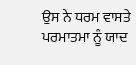ਉਸ ਨੇ ਧਰਮ ਵਾਸਤੇ ਪਰਮਾਤਮਾ ਨੂੰ ਯਾਦ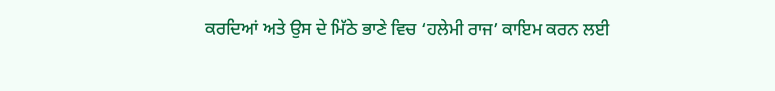ਕਰਦਿਆਂ ਅਤੇ ਉਸ ਦੇ ਮਿੱਠੇ ਭਾਣੇ ਵਿਚ ‘ਹਲੇਮੀ ਰਾਜ’ ਕਾਇਮ ਕਰਨ ਲਈ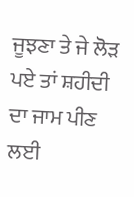ਜੂਝਣਾ ਤੇ ਜੇ ਲੋੜ ਪਏ ਤਾਂ ਸ਼ਹੀਦੀ ਦਾ ਜਾਮ ਪੀਣ ਲਈ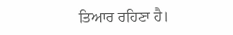ਤਿਆਰ ਰਹਿਣਾ ਹੈ।